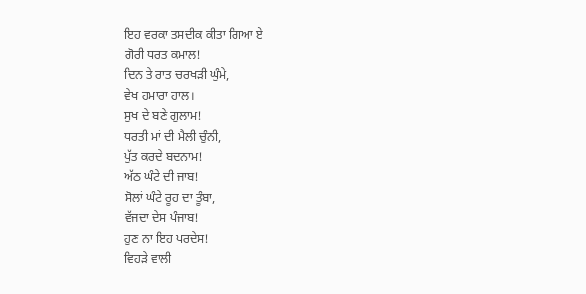ਇਹ ਵਰਕਾ ਤਸਦੀਕ ਕੀਤਾ ਗਿਆ ਏ
ਗੋਰੀ ਧਰਤ ਕਮਾਲ!
ਦਿਨ ਤੇ ਰਾਤ ਚਰਖੜੀ ਘੁੰਮੇ,
ਵੇਖ ਹਮਾਰਾ ਹਾਲ।
ਸੁਖ ਦੇ ਬਣੇ ਗੁਲਾਮ!
ਧਰਤੀ ਮਾਂ ਦੀ ਮੈਲੀ ਚੁੰਨੀ,
ਪੁੱਤ ਕਰਦੇ ਬਦਨਾਮ!
ਅੱਠ ਘੰਟੇ ਦੀ ਜਾਬ!
ਸੋਲਾਂ ਘੰਟੇ ਰੂਹ ਦਾ ਤੂੰਬਾ,
ਵੱਜਦਾ ਦੇਸ ਪੰਜਾਬ!
ਹੁਣ ਨਾ ਇਹ ਪਰਦੇਸ!
ਵਿਹੜੇ ਵਾਲੀ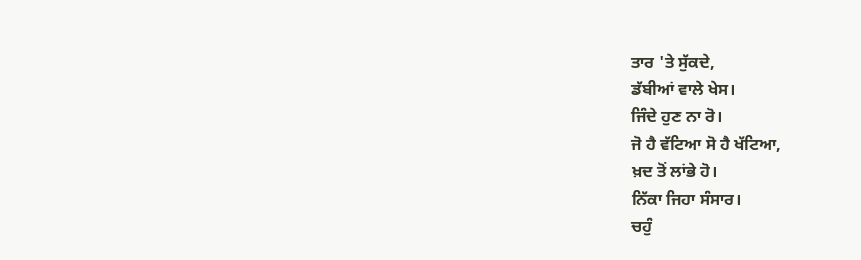ਤਾਰ 'ਤੇ ਸੁੱਕਦੇ,
ਡੱਬੀਆਂ ਵਾਲੇ ਖੇਸ।
ਜਿੰਦੇ ਹੁਣ ਨਾ ਰੋ।
ਜੋ ਹੈ ਵੱਟਿਆ ਸੋ ਹੈ ਖੱਟਿਆ,
ਖ਼ਦ ਤੋਂ ਲਾਂਭੇ ਹੋ।
ਨਿੱਕਾ ਜਿਹਾ ਸੰਸਾਰ।
ਚਹੁੰ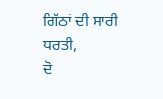ਗਿੱਠਾਂ ਦੀ ਸਾਰੀ ਧਰਤੀ,
ਦੋ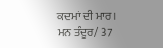ਕਦਮਾਂ ਦੀ ਮਾਰ।
ਮਨ ਤੰਦੂਰ/ 37